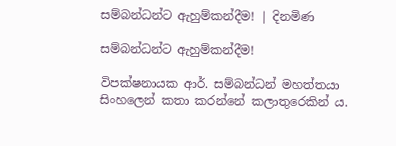සම්බන්ධන්ට ඇහුම්කන්දීම! | දිනමිණ

සම්බන්ධන්ට ඇහුම්කන්දීම!

විපක්ෂනායක ආර්. සම්බන්ධන් මහත්තයා සිංහලෙන් කතා කරන්නේ කලාතුරෙකින් ය.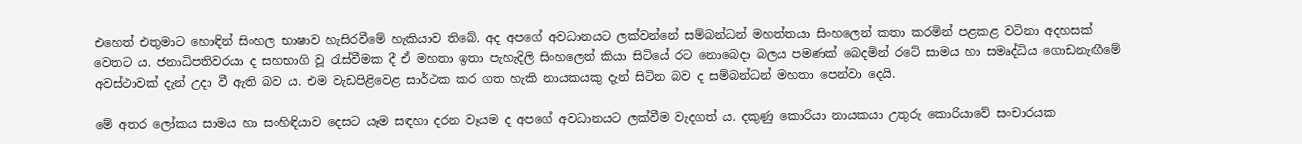එහෙත් එතුමාට හොඳින් සිංහල භාෂාව හැසිරවීමේ හැකියාව තිබේ. අද අපගේ අවධානයට ලක්වන්නේ සම්බන්ධන් මහත්තයා සිංහලෙන් කතා කරමින් පළකළ වටිනා අදහසක් වෙතට ය. ජනාධිපතිවරයා ද සහභාගි වූ රැස්වීමක දී ඒ මහතා ඉතා පැහැදිලි සිංහලෙන් කියා සිටියේ රට නොබෙදා බලය පමණක් බෙදමින් රටේ සාමය හා සමෘද්ධිය ගොඩනැඟීමේ අවස්ථාවක් දැන් උදා වී ඇති බව ය. එම වැඩපිළිවෙළ සාර්ථක කර ගත හැකි නායකයකු දැන් සිටින බව ද සම්බන්ධන් මහතා පෙන්වා දෙයි.

මේ අතර ලෝකය සාමය හා සංහිඳියාව දෙසට යෑම සඳහා දරන වෑයම ද අපගේ අවධානයට ලක්වීම වැදගත් ය. දකුණු කොරියා නායකයා උතුරු කොරියාවේ සංචාරයක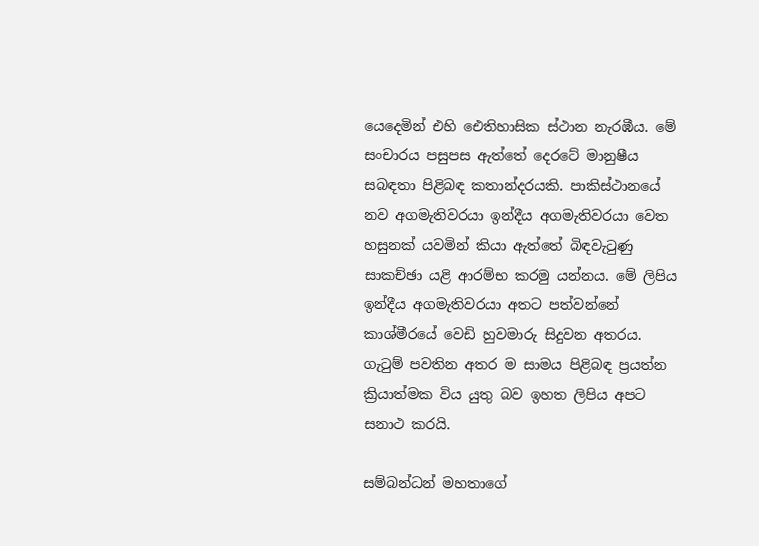යෙදෙමින් එහි ඓතිහාසික ස්ථාන නැරඹීය. මේ සංචාරය පසුපස ඇත්තේ දෙරටේ මානුෂීය සබඳතා පිළිබඳ කතාන්දරයකි. පාකිස්ථානයේ නව අගමැතිවරයා ඉන්දීය අගමැතිවරයා වෙත හසුනක් යවමින් කියා ඇත්තේ බිඳවැටුණු සාකච්ඡා යළි ආරම්භ කරමු යන්නය. මේ ලිපිය ඉන්දීය අගමැතිවරයා අතට පත්වන්නේ කාශ්මීරයේ වෙඩි හුවමාරු සිදුවන අතරය. ගැටුම් පවතින අතර ම සාමය පිළිබඳ ප්‍රයත්න ක්‍රියාත්මක විය යුතු බව ඉහත ලිපිය අපට සනාථ කරයි.

සම්බන්ධන් මහතාගේ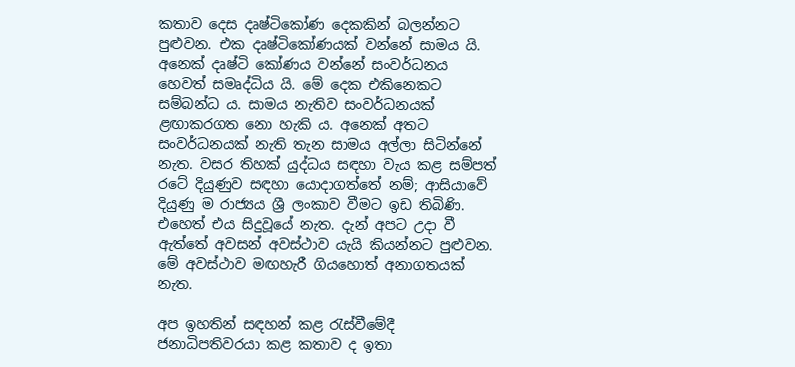කතාව දෙස දෘෂ්ටිකෝණ දෙකකින් බලන්නට පුළුවන. එක දෘෂ්ටිකෝණයක් වන්නේ සාමය යි. අනෙක් දෘෂ්ටි කෝණය වන්නේ සංවර්ධනය හෙවත් සමෘද්ධිය යි. මේ දෙක එකිනෙකට සම්බන්ධ ය. සාමය නැතිව සංවර්ධනයක් ළඟාකරගත නො හැකි ය. අනෙක් අතට සංවර්ධනයක් නැති තැන සාමය අල්ලා සිටින්නේ නැත. වසර තිහක් යුද්ධය සඳහා වැය කළ සම්පත් රටේ දියුණුව සඳහා යොදාගත්තේ නම්; ආසියාවේ දියුණු ම රාජ්‍යය ශ්‍රී ලංකාව වීමට ඉඩ තිබිණි. එහෙත් එය සිදුවූයේ නැත. දැන් අපට උදා වී ඇත්තේ අවසන් අවස්ථාව යැයි කියන්නට පුළුවන. මේ අවස්ථාව මඟහැරී ගියහොත් අනාගතයක් නැත.

අප ඉහතින් සඳහන් කළ රැස්වීමේදී ජනාධිපතිවරයා කළ කතාව ද ඉතා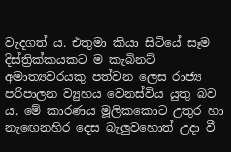වැදගත් ය. එතුමා කියා සිටියේ සෑම දිස්ත්‍රික්කයකට ම කැබිනට් අමාත්‍යවරයකු පත්වන ලෙස රාජ්‍ය පරිපාලන ව්‍යුහය වෙනස්විය යුතු බව ය. මේ කාරණය මූලිකකොට උතුර හා නැ‍ඟෙනහිර දෙස බැලුවහොත් උදා වී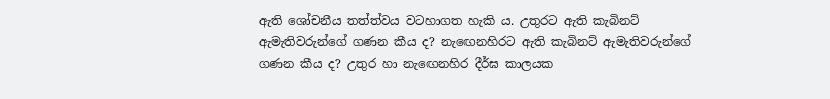ඇති ශෝචනීය තත්ත්වය වටහාගත හැකි ය. උතුරට ඇති කැබිනට් ඇමැතිවරුන්ගේ ගණන කීය ද? නැ‍ඟෙනහිරට ඇති කැබිනට් ඇමැතිවරුන්ගේ ගණන කීය ද? උතුර හා නැ‍ඟෙනහිර දීර්ඝ කාලයක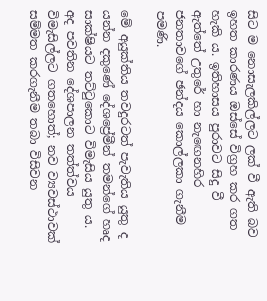සිට ම නොසැලකිල්ලට ලක් වී ඇති බව ඉහත කාරණය ඔස්සේ විග්‍රහ කර ගත හැකි ය. ඉතිහාසය පුරාවට සිදු වී ඇත්තේ උතුරේ හා නැ‍ඟෙනහිර ජනතාවගේ ඡන්දය කොල්ලකා ගැනීම පමණි.

මේ අයුක්තිය තවදුරටත් පැවැතිය යුතු ද යන්න දකුණේ දේශප්‍රේමීන් තමන්ගේ හෘද සාක්ෂියට තට්ටුකොට විමැසිය යුතු ය. අද පවතින දේශපාලන තත්ත්වය විමැසිල්ලට ගතහොත්; නව ව්‍යවස්ථාවක් සම්මත කරගැනීම තබා විසිවන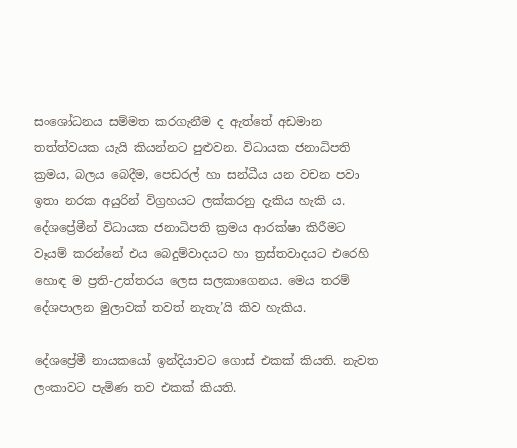සංශෝධනය සම්මත කරගැනීම ද ඇත්තේ අඩමාන තත්ත්වයක යැයි කියන්නට පුළුවන. විධායක ජනාධිපති ක්‍රමය, බලය බෙදීම, පෙඩරල් හා සන්ධීය යන වචන පවා ඉතා නරක අයුරින් විග්‍රහයට ලක්කරනු දැකිය හැකි ය. දේශප්‍රේමීන් විධායක ජනාධිපති ක්‍රමය ආරක්ෂා කිරීමට වෑයම් කරන්නේ එය බෙදුම්වාදයට හා ත්‍රස්තවාදයට එරෙහි හොඳ ම ප්‍රති-උත්තරය ලෙස සලකාගෙනය. මෙය තරම් දේශපාලන මුලාවක් තවත් නැතැ’යි කිව හැකිය.

දේ‍ශප්‍රේමී නායකයෝ ඉන්දියාවට ගොස් එකක් කියති. නැවත ලංකාවට පැමිණ තව එකක් කියති.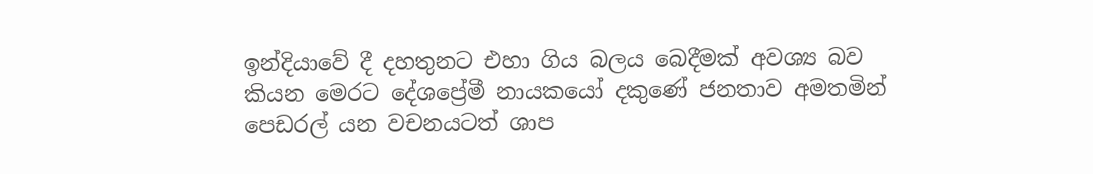ඉන්දියාවේ දී දහතුනට එහා ගිය බලය බෙදීමක් අවශ්‍ය බව කියන මෙරට දේශප්‍රේමී නායකයෝ දකුණේ ජනතාව අමතමින් පෙඩරල් යන වචනයටත් ශාප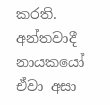කරති. අන්තවාදී නායකයෝ ඒවා අසා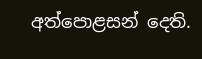අත්පොළසන් දෙති.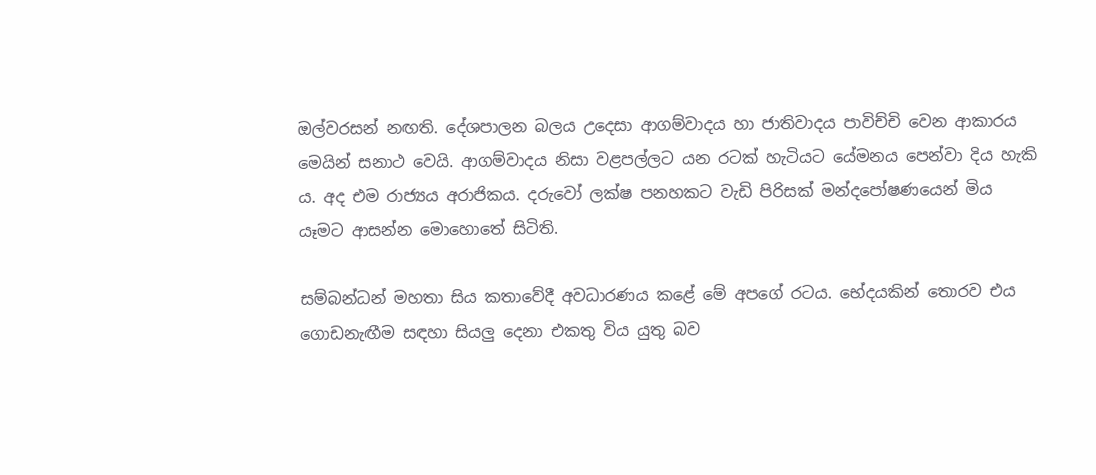ඔල්වරසන් ‍නඟති. දේශපාලන බලය උදෙසා ආගම්වාදය හා ජාතිවාදය පාවිච්චි වෙන ආකාරය මෙයින් සනාථ වෙයි. ආගම්වාදය නිසා වළපල්ලට යන රටක් හැටියට යේමනය පෙන්වා දිය හැකි ය. අද එම රාජ්‍යය අරාජිකය. දරුවෝ ලක්ෂ පනහකට වැඩි පිරිසක් මන්දපෝෂණයෙන් මිය යෑමට ආසන්න මොහොතේ සිටිති.

සම්බන්ධන් මහතා සිය කතාවේදී අවධාරණය කළේ මේ අපගේ රටය. භේදයකින් තොරව එය ගොඩනැඟීම සඳහා සියලු දෙනා එකතු විය යුතු බව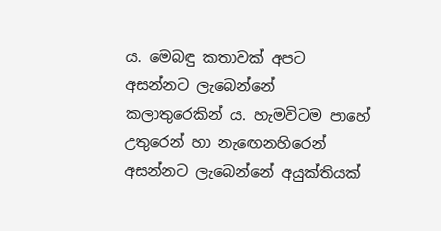ය. මෙබඳු කතාවක් අපට අසන්නට ලැබෙන්නේ කලාතුරෙකින් ය. හැමවිටම පාහේ උතුරෙන් හා නැ‍ඟෙනහිරෙන් අසන්නට ලැබෙන්නේ අයුක්තියක්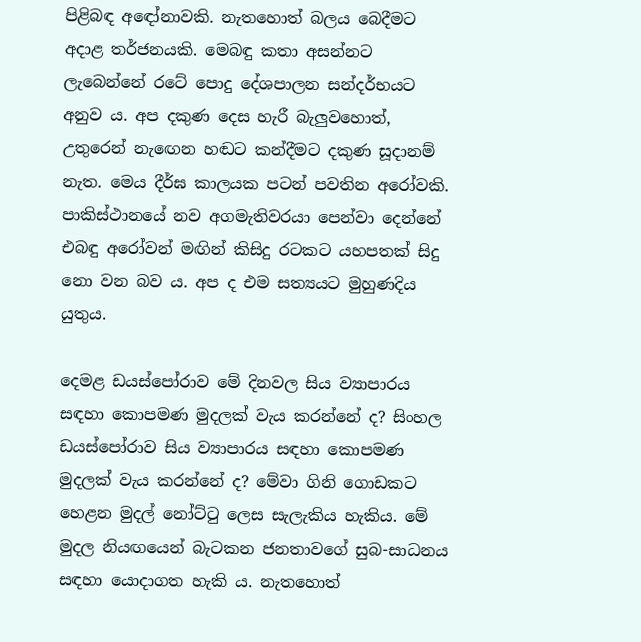පිළිබඳ අ‍ඳෝනාවකි. නැතහොත් බලය බෙදීමට අදාළ තර්ජනයකි. මෙබඳු කතා අසන්නට ලැබෙන්නේ රටේ පොදු දේශපාලන සන්දර්භයට අනුව ය. අප දකුණ දෙස හැරී බැලුවහොත්, උතුරෙන් නැ‍ඟෙන හඬට කන්දීමට දකුණ සූදානම් නැත. මෙය දීර්ඝ කාලයක පටන් පවතින අරෝවකි. පාකිස්ථානයේ නව අගමැතිවරයා පෙන්වා දෙන්නේ එබඳු අ‍රෝවන් මඟින් කිසිදු රටකට යහපතක් සිදු නො වන බව ය. අප ද එම සත්‍යයට මුහුණදිය යුතුය.

දෙමළ ඩයස්පෝරාව මේ දිනවල සිය ව්‍යාපාරය සඳහා කොපමණ මුදලක් වැය කරන්නේ ද? සිංහල ඩයස්පෝරාව සිය ව්‍යාපාරය සඳහා කොපමණ මුදලක් වැය කරන්නේ ද? මේවා ගිනි ගොඩකට හෙළන මුදල් නෝට්ටු ලෙස සැලැකිය හැකිය. මේ මුදල නියඟයෙන් බැටකන ජනතාවගේ සුබ-සාධනය සඳහා යොදාගත හැකි ය. නැතහොත්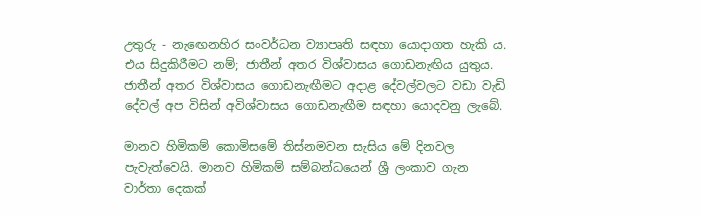උතුරු - නැ‍ඟෙනහිර සංවර්ධන ව්‍යාපෘති සඳහා යොදාගත හැකි ය. එය සිදුකිරීමට නම්; ජාතීන් අතර විශ්වාසය ගොඩනැඟිය යුතුය. ජාතීන් අතර විශ්වාසය ගොඩනැඟීමට අදාළ දේවල්වලට වඩා වැඩි දේවල් අප විසින් අවිශ්වාසය ගොඩනැඟීම සඳහා යොදවනු ලැබේ.

මානව හිමිකම් කොමිසමේ තිස්නමවන සැසිය මේ දිනවල පැවැත්වෙයි. මානව හිමිකම් සම්බන්ධයෙන් ශ්‍රී ලංකාව ගැන වාර්තා දෙකක්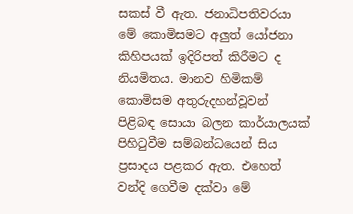සකස් වී ඇත. ජනාධිපතිවරයා මේ කොමිසමට අලුත් යෝජනා කිහිපයක් ඉදිරිපත් කිරීමට ද නියමිතය. මානව හිමිකම් කොමිසම අතුරුදහන්වූවන් පිළිබඳ සොයා බලන කාර්යාලයක් පිහිටුවීම සම්බන්ධයෙන් සිය ප්‍රසාදය පළකර ඇත. එහෙත් වන්දි ගෙවීම දක්වා මේ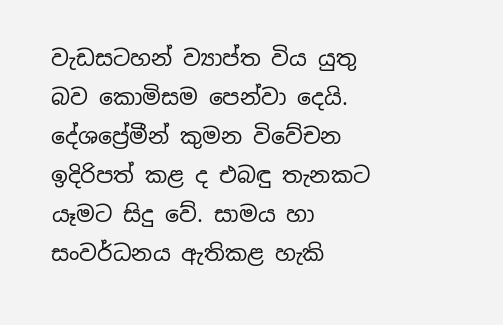වැඩසටහන් ව්‍යාප්ත විය යුතු බව කොමිසම පෙන්වා දෙයි. දේශප්‍රේමීන් කුමන විවේචන ඉදිරිපත් කළ ද එබඳු තැනකට යෑමට සිදු වේ. සාමය හා සංවර්ධනය ඇතිකළ හැකි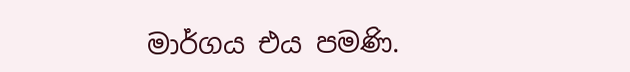මාර්ගය එය පමණි.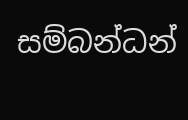සම්බන්ධන්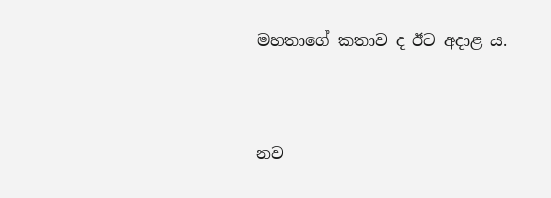මහතාගේ කතාව ද ඊට අදාළ ය.



නව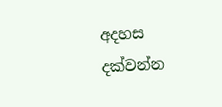අදහස දක්වන්න